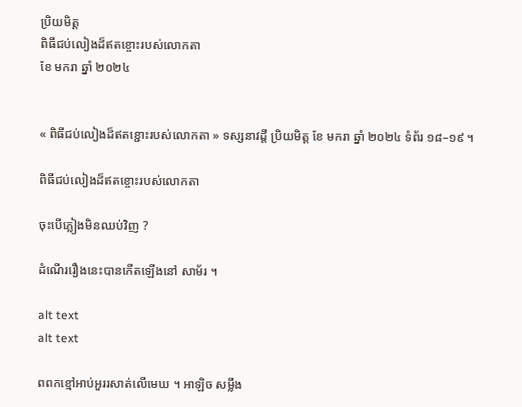ប្រិយមិត្ត
ពិធីជប់លៀងដ៏ឥតខ្ចោះរបស់លោកតា
ខែ មករា ឆ្នាំ ២០២៤


« ពិធីជប់លៀងដ៏ឥតខ្ជោះរបស់លោកតា » ទស្សនាវដ្តី ប្រិយមិត្ត ខែ មករា ឆ្នាំ ២០២៤ ទំព័រ ១៨–១៩ ។

ពិធីជប់លៀងដ៏ឥតខ្ចោះរបស់លោកតា

ចុះបើភ្លៀងមិនឈប់វិញ ?

ដំណើររឿងនេះបានកើតឡើងនៅ សាម័រ ។

alt text
alt text

ពពកខ្មៅអាប់អួររសាត់លើមេឃ ។ អាឡិច សម្លឹង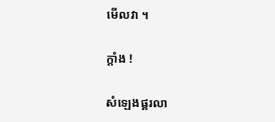មើលវា ។

ក្តាំង !

សំឡេងផ្គរលា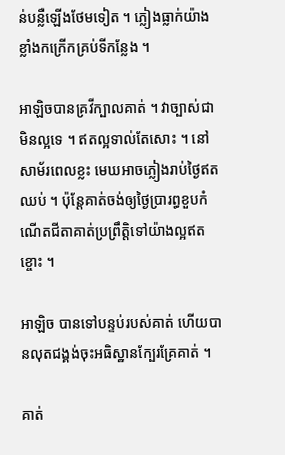ន់បន្លឺឡើងថែមទៀត ។ ភ្លៀងធ្លាក់យ៉ាងខ្លាំងកក្រើកគ្រប់ទីកន្លែង ។

អាឡិចបានគ្រវីក្បាលគាត់ ។ វាច្បាស់ជាមិនល្អទេ ។ ឥតល្អទាល់តែសោះ ។ នៅសាម័រពេលខ្លះ មេឃអាចភ្លៀងរាប់ថ្ងៃឥតឈប់ ។ ប៉ុន្តែគាត់ចង់ឲ្យថ្ងៃប្រារព្ធខួបកំណើតជីតាគាត់ប្រព្រឹត្តិទៅយ៉ាងល្អឥតខ្ចោះ ។

អាឡិច បានទៅបន្ទប់របស់គាត់ ហើយបានលុតជង្គង់ចុះអធិស្ឋានក្បែរគ្រែគាត់ ។

គាត់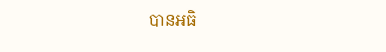បានអធិ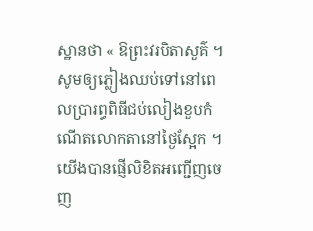ស្ឋានថា « ឱព្រះវរបិតាសួគ៌ ។ សូមឲ្យភ្លៀងឈប់ទៅនៅពេលប្រារព្ធពិធីជប់លៀងខួបកំណើតលោកតានៅថ្ងៃស្អែក ។ យើងបានផ្ញើលិខិតអញ្ជើញចេញ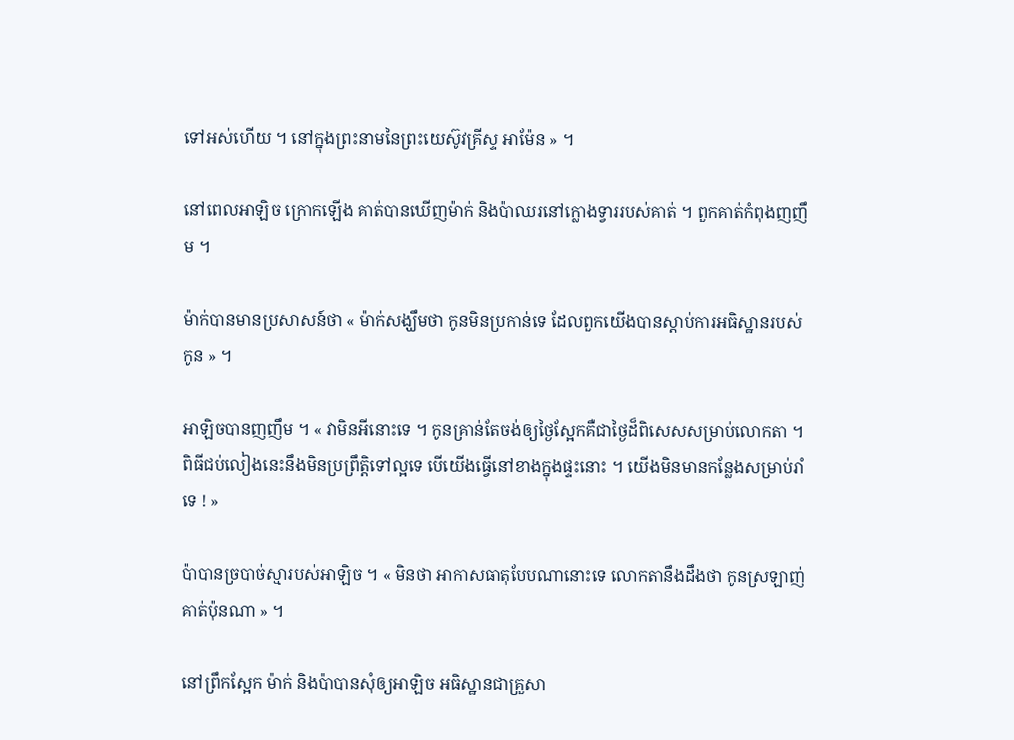ទៅអស់ហើយ ។ នៅក្នុងព្រះនាមនៃព្រះយេស៊ូវគ្រីស្ទ អាម៉ែន » ។

នៅពេលអាឡិច ក្រោកឡើង គាត់បានឃើញម៉ាក់ និងប៉ាឈរនៅក្លោងទ្វាររបស់គាត់ ។ ពួកគាត់កំពុងញញឹម ។

ម៉ាក់បានមានប្រសាសន៍ថា « ម៉ាក់សង្ឃឹមថា កូនមិនប្រកាន់ទេ ដែលពួកយើងបានស្តាប់ការអធិស្ឋានរបស់កូន » ។

អាឡិចបានញញឹម ។ « វាមិនអីនោះទេ ។ កូនគ្រាន់តែចង់ឲ្យថ្ងៃស្អែកគឺជាថ្ងៃដ៏ពិសេសសម្រាប់លោកតា ។ ពិធីជប់លៀងនេះនឹងមិនប្រព្រឹត្តិទៅល្អទេ បើយើងធ្វើនៅខាងក្នុងផ្ទះនោះ ។ យើងមិនមានកន្លែងសម្រាប់រាំទេ ! »

ប៉ាបានច្របាច់ស្មារបស់អាឡិច ។ « មិនថា អាកាសធាតុបែបណានោះទេ លោកតានឹងដឹងថា កូនស្រឡាញ់គាត់ប៉ុនណា » ។

នៅព្រឹកស្អែក ម៉ាក់ និងប៉ាបានសុំឲ្យអាឡិច អធិស្ឋានជាគ្រួសា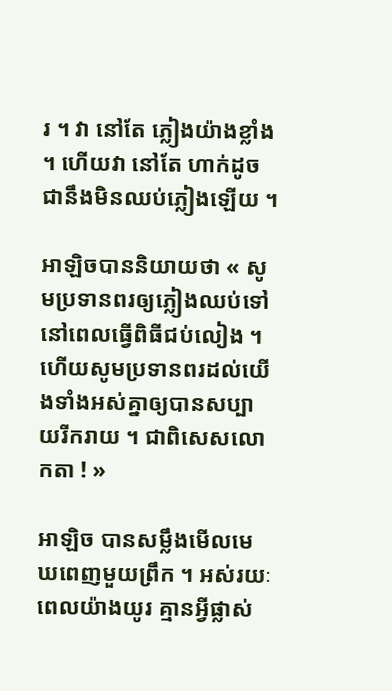រ ។ វា នៅតែ ភ្លៀងយ៉ាងខ្លាំង ។ ហើយវា នៅតែ ហាក់ដូចជានឹងមិនឈប់ភ្លៀងឡើយ ។

អាឡិចបាននិយាយថា « សូមប្រទានពរឲ្យភ្លៀងឈប់ទៅនៅពេលធ្វើពិធីជប់លៀង ។ ហើយសូមប្រទានពរដល់យើងទាំងអស់គ្នាឲ្យបានសប្បាយរីករាយ ។ ជាពិសេសលោកតា ! »

អាឡិច បានសម្លឹងមើលមេឃពេញមួយព្រឹក ។ អស់រយៈពេលយ៉ាងយូរ គ្មានអ្វីផ្លាស់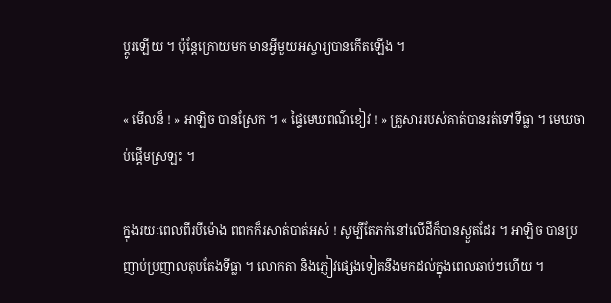ប្តូរឡើយ ។ ប៉ុន្តែក្រោយមក មានអ្វីមួយអស្ចារ្យបានកើតឡើង ។

« មើលន៏ ! » អាឡិច បានស្រែក ។ « ផ្ទៃមេឃពណ៌ខៀវ ! » គ្រួសាររបស់គាត់បានរត់ទៅទីធ្លា ។ មេឃចាប់ផ្ដើមស្រឡះ ។

ក្នុងរយៈពេលពីរបីម៉ោង ពពកក៏រសាត់បាត់អស់ ! សូម្បីតែភក់នៅលើដីក៏បានស្ងួតដែរ ។ អាឡិច បានប្រញាប់ប្រញាលតុបតែងទីធ្លា ។ លោកតា និងភ្ញៀវផ្សេងទៀតនឹងមកដល់ក្នុងពេលឆាប់ៗហើយ ។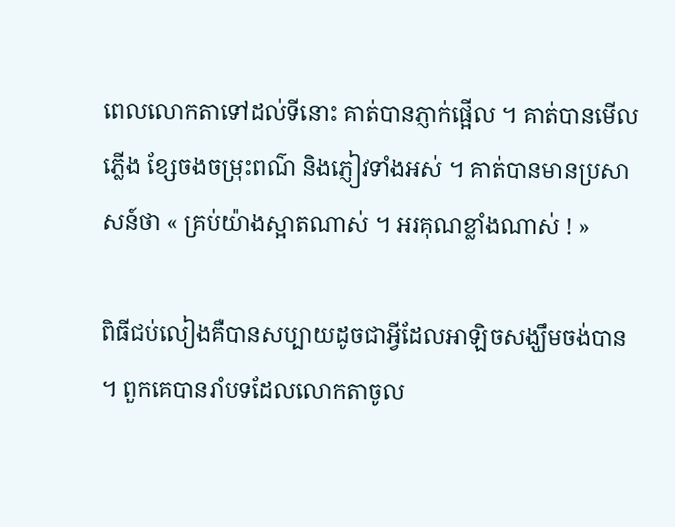ពេលលោកតាទៅដល់ទីនោះ គាត់បានភ្ញាក់ផ្អើល ។ គាត់បានមើលភ្លើង ខ្សែចងចម្រុះពណ៌ និងភ្ញៀវទាំងអស់ ។ គាត់បានមានប្រសាសន៍ថា « គ្រប់យ៉ាងស្អាតណាស់ ។ អរគុណខ្លាំងណាស់ ! »

ពិធីជប់លៀងគឺបានសប្បាយដូចជាអ្វីដែលអាឡិចសង្ឃឹមចង់បាន ។ ពួកគេបានរាំបទដែលលោកតាចូល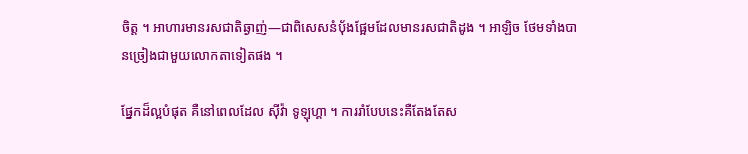ចិត្ត ។ អាហារមានរសជាតិឆ្ងាញ់—ជាពិសេសនំបុ័ងផ្អែមដែលមានរសជាតិដូង ។ អាឡិច ថែមទាំងបានច្រៀងជាមួយលោកតាទៀតផង ។

ផ្នែកដ៏ល្អបំផុត គឺនៅពេលដែល ស៊ីវ៉ា ទូឡុហ្គា ។ ការរាំបែបនេះគឺតែងតែស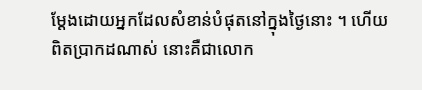ម្តែងដោយអ្នកដែលសំខាន់បំផុតនៅក្នុងថ្ងៃនោះ ។ ហើយពិតប្រាកដណាស់ នោះគឺជាលោក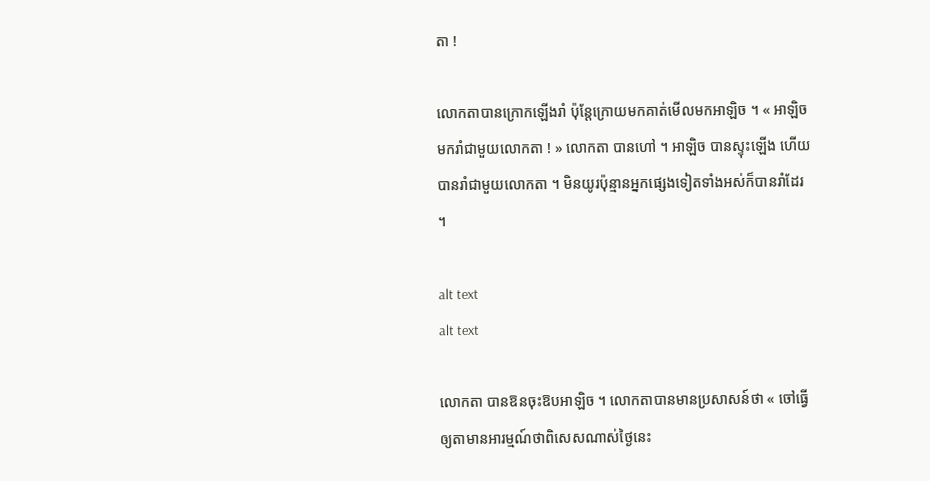តា !

លោកតាបានក្រោកឡើងរាំ ប៉ុន្តែក្រោយមកគាត់មើលមកអាឡិច ។ « អាឡិច មករាំជាមួយលោកតា ! » លោកតា បានហៅ ។ អាឡិច បានស្ទុះឡើង ហើយបានរាំជាមួយលោកតា ។ មិនយូរប៉ុន្មានអ្នកផ្សេងទៀតទាំងអស់ក៏បានរាំដែរ ។

alt text
alt text

លោកតា បានឱនចុះឱបអាឡិច ។ លោកតាបានមានប្រសាសន៍ថា « ចៅធ្វើឲ្យតាមានអារម្មណ៍ថាពិសេសណាស់ថ្ងៃនេះ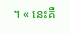។ « នេះគឺ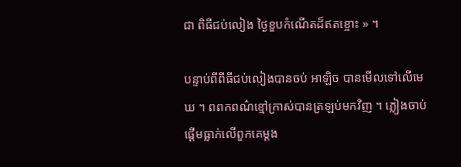ជា ពិធីជប់លៀង ថ្ងៃខួបកំណើតដ៏ឥតខ្ចោះ » ។

បន្ទាប់ពីពីធីជប់លៀងបានចប់ អាឡិច បានមើលទៅលើមេឃ ។ ពពកពណ៌ខ្មៅក្រាស់បានត្រឡប់មកវិញ ។ ភ្លៀងចាប់ផ្ដើមធ្លាក់លើពួកគេម្តង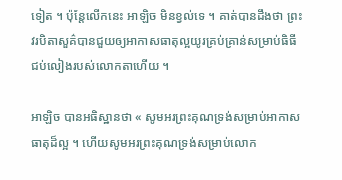ទៀត ។ ប៉ុន្តែលើកនេះ អាឡិច មិនខ្វល់ទេ ។ គាត់បានដឹងថា ព្រះវរបិតាសួគ៌បានជួយឲ្យអាកាសធាតុល្អយូរគ្រប់គ្រាន់សម្រាប់ធិធីជប់លៀងរបស់លោកតាហើយ ។

អាឡិច បានអធិស្ឋានថា « សូមអរព្រះគុណទ្រង់សម្រាប់អាកាសធាតុដ៏ល្អ ។ ហើយសូមអរព្រះគុណទ្រង់សម្រាប់លោក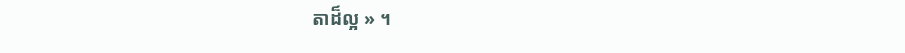តាដ៏ល្អ » ។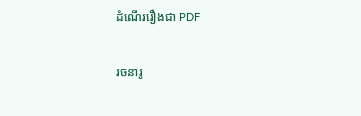ដំណើររឿងជា PDF

រចនារូ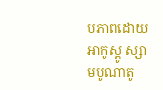បភាពដោយ អាកូស្តូ ស្សាមបូណាតូ